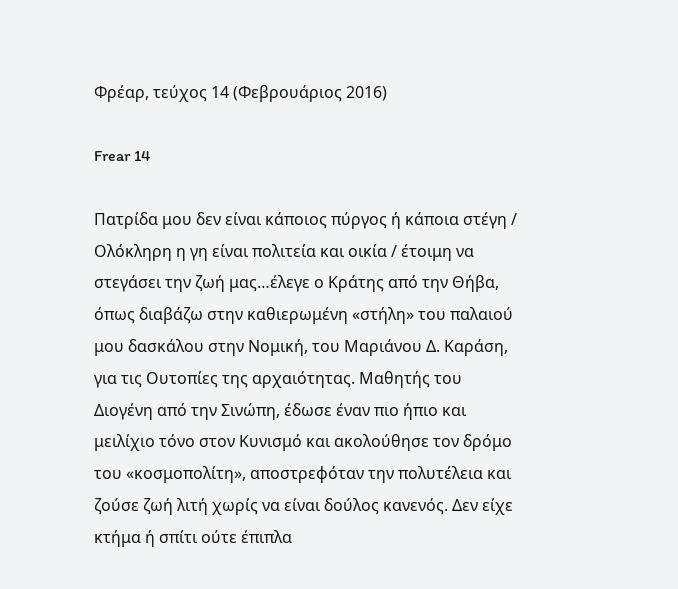Φρέαρ, τεύχος 14 (Φεβρουάριος 2016)

Frear 14

Πατρίδα μου δεν είναι κάποιος πύργος ή κάποια στέγη / Ολόκληρη η γη είναι πολιτεία και οικία / έτοιμη να στεγάσει την ζωή μας…έλεγε ο Κράτης από την Θήβα, όπως διαβάζω στην καθιερωμένη «στήλη» του παλαιού μου δασκάλου στην Νομική, του Μαριάνου Δ. Καράση, για τις Ουτοπίες της αρχαιότητας. Μαθητής του Διογένη από την Σινώπη, έδωσε έναν πιο ήπιο και μειλίχιο τόνο στον Κυνισμό και ακολούθησε τον δρόμο του «κοσμοπολίτη», αποστρεφόταν την πολυτέλεια και ζούσε ζωή λιτή χωρίς να είναι δούλος κανενός. Δεν είχε κτήμα ή σπίτι ούτε έπιπλα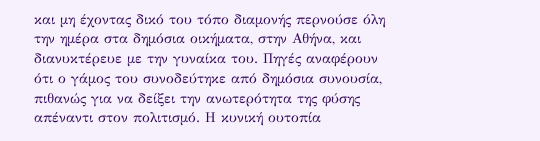και μη έχοντας δικό του τόπο διαμονής περνούσε όλη την ημέρα στα δημόσια οικήματα, στην Αθήνα, και διανυκτέρευε με την γυναίκα του. Πηγές αναφέρουν ότι ο γάμος του συνοδεύτηκε από δημόσια συνουσία, πιθανώς για να δείξει την ανωτερότητα της φύσης απέναντι στον πολιτισμό. Η κυνική ουτοπία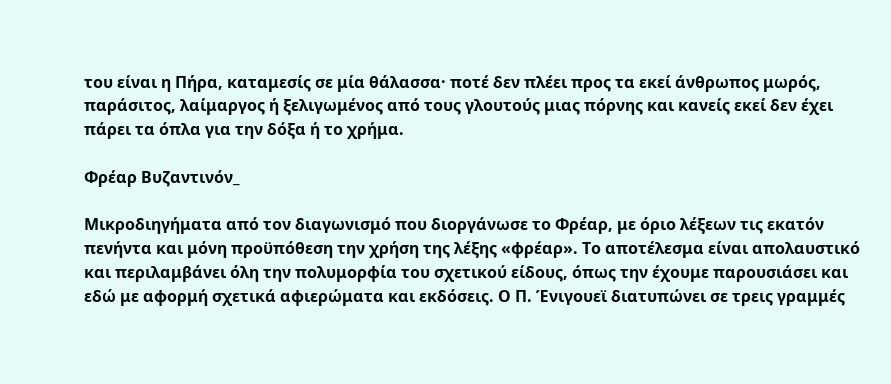του είναι η Πήρα, καταμεσίς σε μία θάλασσα· ποτέ δεν πλέει προς τα εκεί άνθρωπος μωρός, παράσιτος, λαίμαργος ή ξελιγωμένος από τους γλουτούς μιας πόρνης και κανείς εκεί δεν έχει πάρει τα όπλα για την δόξα ή το χρήμα.

Φρέαρ Βυζαντινόν_

Μικροδιηγήματα από τον διαγωνισμό που διοργάνωσε το Φρέαρ, με όριο λέξεων τις εκατόν πενήντα και μόνη προϋπόθεση την χρήση της λέξης «φρέαρ». Το αποτέλεσμα είναι απολαυστικό και περιλαμβάνει όλη την πολυμορφία του σχετικού είδους, όπως την έχουμε παρουσιάσει και εδώ με αφορμή σχετικά αφιερώματα και εκδόσεις. Ο Π. Ένιγουεϊ διατυπώνει σε τρεις γραμμές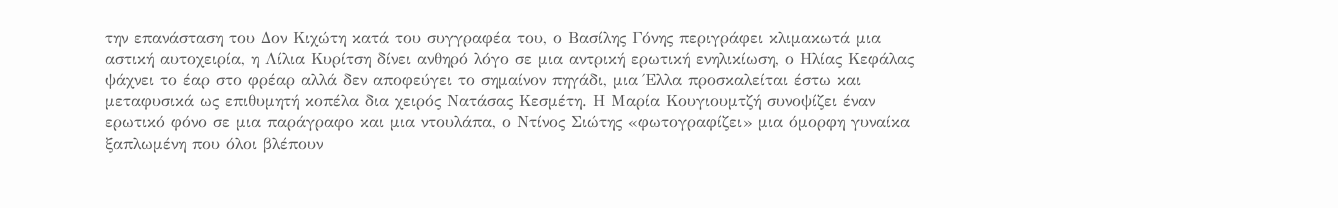την επανάσταση του Δον Κιχώτη κατά του συγγραφέα του, ο Βασίλης Γόνης περιγράφει κλιμακωτά μια αστική αυτοχειρία, η Λίλια Κυρίτση δίνει ανθηρό λόγο σε μια αντρική ερωτική ενηλικίωση, ο Ηλίας Κεφάλας ψάχνει το έαρ στο φρέαρ αλλά δεν αποφεύγει το σημαίνον πηγάδι, μια Έλλα προσκαλείται έστω και μεταφυσικά ως επιθυμητή κοπέλα δια χειρός Νατάσας Κεσμέτη. Η Μαρία Κουγιουμτζή συνοψίζει έναν ερωτικό φόνο σε μια παράγραφο και μια ντουλάπα, ο Ντίνος Σιώτης «φωτογραφίζει» μια όμορφη γυναίκα ξαπλωμένη που όλοι βλέπουν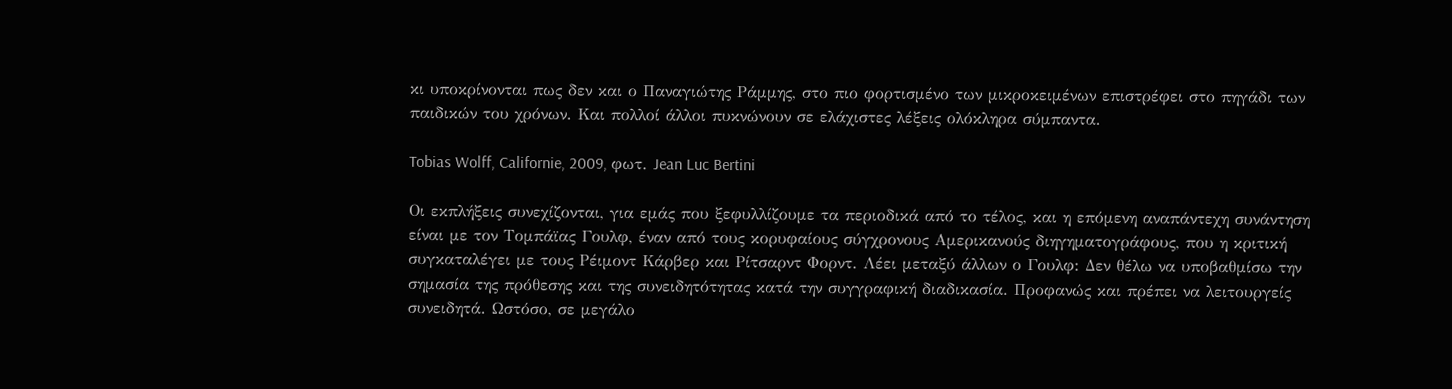κι υποκρίνονται πως δεν και ο Παναγιώτης Ράμμης, στο πιο φορτισμένο των μικροκειμένων επιστρέφει στο πηγάδι των παιδικών του χρόνων. Και πολλοί άλλοι πυκνώνουν σε ελάχιστες λέξεις ολόκληρα σύμπαντα.

Tobias Wolff, Californie, 2009, φωτ. Jean Luc Bertini

Οι εκπλήξεις συνεχίζονται, για εμάς που ξεφυλλίζουμε τα περιοδικά από το τέλος, και η επόμενη αναπάντεχη συνάντηση είναι με τον Τομπάϊας Γουλφ, έναν από τους κορυφαίους σύγχρονους Αμερικανούς διηγηματογράφους, που η κριτική συγκαταλέγει με τους Ρέιμοντ Κάρβερ και Ρίτσαρντ Φορντ. Λέει μεταξύ άλλων ο Γουλφ: Δεν θέλω να υποβαθμίσω την σημασία της πρόθεσης και της συνειδητότητας κατά την συγγραφική διαδικασία. Προφανώς και πρέπει να λειτουργείς συνειδητά. Ωστόσο, σε μεγάλο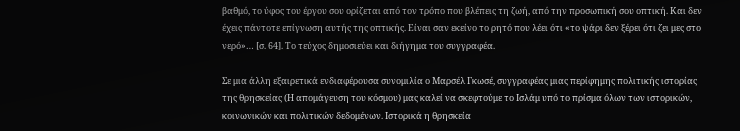βαθμό, το ύφος του έργου σου ορίζεται από τον τρόπο που βλέπεις τη ζωή, από την προσωπική σου οπτική. Και δεν έχεις πάντοτε επίγνωση αυτής της οπτικής. Είναι σαν εκείνο το ρητό που λέει ότι «το ψάρι δεν ξέρει ότι ζει μες στο νερό»… [σ. 64]. Το τεύχος δημοσιεύει και διήγημα του συγγραφέα.

Σε μια άλλη εξαιρετικά ενδιαφέρουσα συνομιλία ο Μαρσέλ Γκωσέ, συγγραφέας μιας περίφημης πολιτικής ιστορίας της θρησκείας (Η απομάγευση του κόσμου) μας καλεί να σκεφτούμε το Ισλάμ υπό το πρίσμα όλων των ιστορικών, κοινωνικών και πολιτικών δεδομένων. Ιστορικά η θρησκεία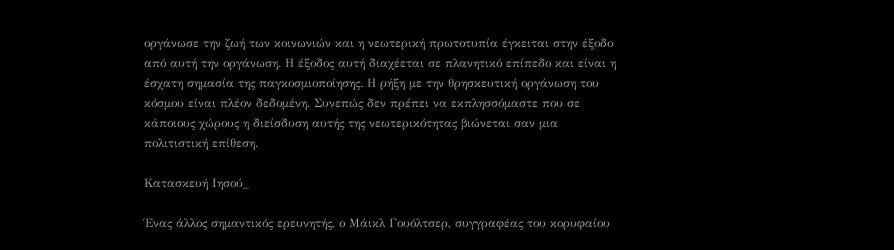οργάνωσε την ζωή των κοινωνιών και η νεωτερική πρωτοτυπία έγκειται στην έξοδο από αυτή την οργάνωση. Η έξοδος αυτή διαχέεται σε πλανητικό επίπεδο και είναι η έσχατη σημασία της παγκοσμιοποίησης. Η ρήξη με την θρησκευτική οργάνωση του κόσμου είναι πλέον δεδομένη. Συνεπώς δεν πρέπει να εκπλησσόμαστε που σε κάποιους χώρους η διείσδυση αυτής της νεωτερικότητας βιώνεται σαν μια πολιτιστική επίθεση.

Κατασκευή Ιησού_

Ένας άλλος σημαντικός ερευνητής, ο Μάικλ Γουόλτσερ, συγγραφέας του κορυφαίου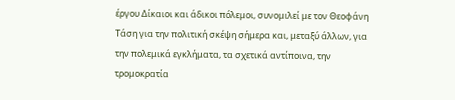έργου Δίκαιοι και άδικοι πόλεμοι, συνομιλεί με τον Θεοφάνη Τάση για την πολιτική σκέψη σήμερα και, μεταξύ άλλων, για την πολεμικά εγκλήματα, τα σχετικά αντίποινα, την τρομοκρατία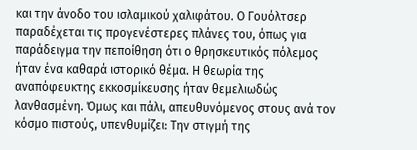και την άνοδο του ισλαμικού χαλιφάτου. Ο Γουόλτσερ παραδέχεται τις προγενέστερες πλάνες του, όπως για παράδειγμα την πεποίθηση ότι ο θρησκευτικός πόλεμος ήταν ένα καθαρά ιστορικό θέμα. Η θεωρία της αναπόφευκτης εκκοσμίκευσης ήταν θεμελιωδώς λανθασμένη. Όμως και πάλι, απευθυνόμενος στους ανά τον κόσμο πιστούς, υπενθυμίζει: Την στιγμή της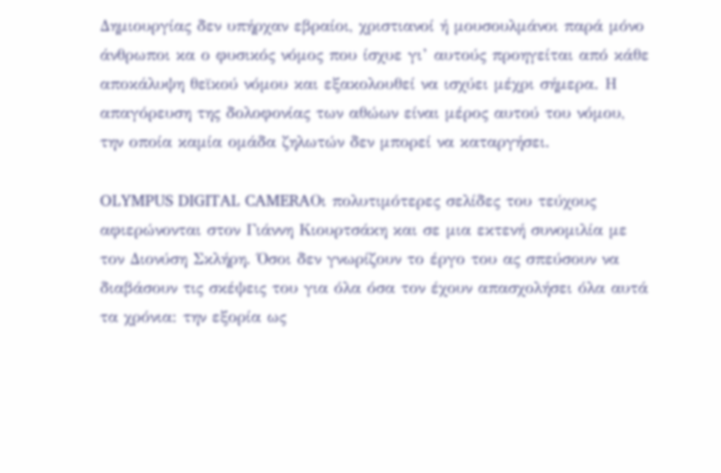Δημιουργίας δεν υπήρχαν εβραίοι, χριστιανοί ή μουσουλμάνοι παρά μόνο άνθρωποι κα ο φυσικός νόμος που ίσχυε γι’ αυτούς προηγείται από κάθε αποκάλυψη θεϊκού νόμου και εξακολουθεί να ισχύει μέχρι σήμερα. Η απαγόρευση της δολοφονίας των αθώων είναι μέρος αυτού του νόμου, την οποία καμία ομάδα ζηλωτών δεν μπορεί να καταργήσει.

OLYMPUS DIGITAL CAMERAΟι πολυτιμότερες σελίδες του τεύχους αφιερώνονται στον Γιάννη Κιουρτσάκη και σε μια εκτενή συνομιλία με τον Διονύση Σκλήρη. Όσοι δεν γνωρίζουν το έργο του ας σπεύσουν να διαβάσουν τις σκέψεις του για όλα όσα τον έχουν απασχολήσει όλα αυτά τα χρόνια: την εξορία ως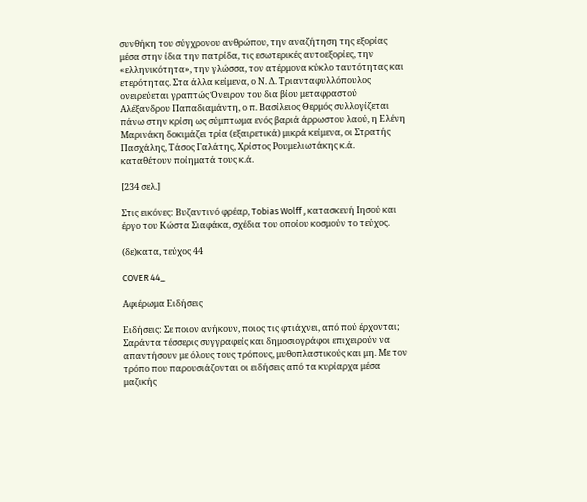συνθήκη του σύγχρονου ανθρώπου, την αναζήτηση της εξορίας μέσα στην ίδια την πατρίδα, τις εσωτερικές αυτοεξορίες, την «ελληνικότητα», την γλώσσα, τον ατέρμονα κύκλο ταυτότητας και ετερότητας. Στα άλλα κείμενα, ο Ν. Δ. Τριανταφυλλόπουλος ονειρεύεται γραπτώς Όνειρον του δια βίου μεταφραστού Αλέξανδρου Παπαδιαμάντη, ο π. Βασίλειος Θερμός συλλογίζεται πάνω στην κρίση ως σύμπτωμα ενός βαριά άρρωστου λαού, η Ελένη Μαρινάκη δοκιμάζει τρία (εξαιρετικά) μικρά κείμενα, οι Στρατής Πασχάλης, Τάσος Γαλάτης, Χρίστος Ρουμελιωτάκης κ.ά. καταθέτουν ποίηματά τους κ.ά.

[234 σελ.]

Στις εικόνες: Βυζαντινό φρέαρ, Tobias Wolff , κατασκευή Ιησού και έργο του Κώστα Σιαφάκα, σχέδια του οποίου κοσμούν το τεύχος.

(δε)κατα, τεύχος 44

COVER 44_

Αφιέρωμα Ειδήσεις

Ειδήσεις: Σε ποιον ανήκουν, ποιος τις φτιάχνει, από πού έρχονται; Σαράντα τέσσερις συγγραφείς και δημοσιογράφοι επιχειρούν να απαντήσουν με όλους τους τρόπους, μυθοπλαστικούς και μη. Με τον τρόπο που παρουσιάζονται οι ειδήσεις από τα κυρίαρχα μέσα μαζικής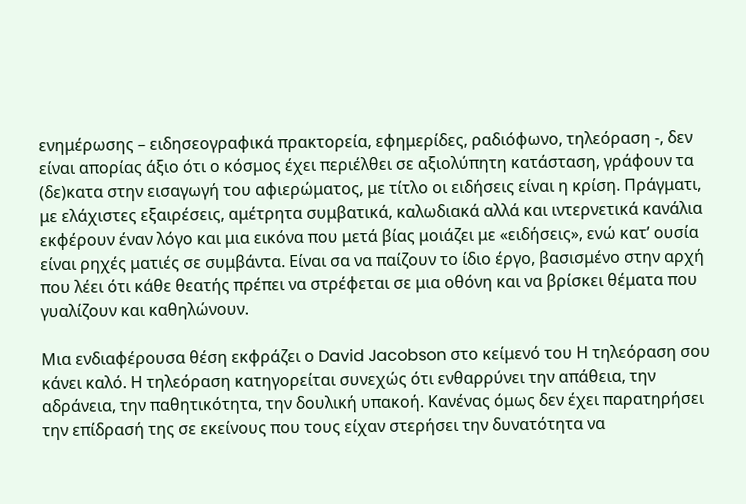ενημέρωσης – ειδησεογραφικά πρακτορεία, εφημερίδες, ραδιόφωνο, τηλεόραση -, δεν είναι απορίας άξιο ότι ο κόσμος έχει περιέλθει σε αξιολύπητη κατάσταση, γράφουν τα (δε)κατα στην εισαγωγή του αφιερώματος, με τίτλο οι ειδήσεις είναι η κρίση. Πράγματι, με ελάχιστες εξαιρέσεις, αμέτρητα συμβατικά, καλωδιακά αλλά και ιντερνετικά κανάλια εκφέρουν έναν λόγο και μια εικόνα που μετά βίας μοιάζει με «ειδήσεις», ενώ κατ’ ουσία είναι ρηχές ματιές σε συμβάντα. Είναι σα να παίζουν το ίδιο έργο, βασισμένο στην αρχή που λέει ότι κάθε θεατής πρέπει να στρέφεται σε μια οθόνη και να βρίσκει θέματα που γυαλίζουν και καθηλώνουν.

Μια ενδιαφέρουσα θέση εκφράζει ο David Jacobson στο κείμενό του Η τηλεόραση σου κάνει καλό. Η τηλεόραση κατηγορείται συνεχώς ότι ενθαρρύνει την απάθεια, την αδράνεια, την παθητικότητα, την δουλική υπακοή. Κανένας όμως δεν έχει παρατηρήσει την επίδρασή της σε εκείνους που τους είχαν στερήσει την δυνατότητα να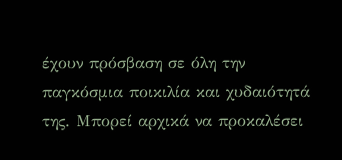έχουν πρόσβαση σε όλη την παγκόσμια ποικιλία και χυδαιότητά της. Μπορεί αρχικά να προκαλέσει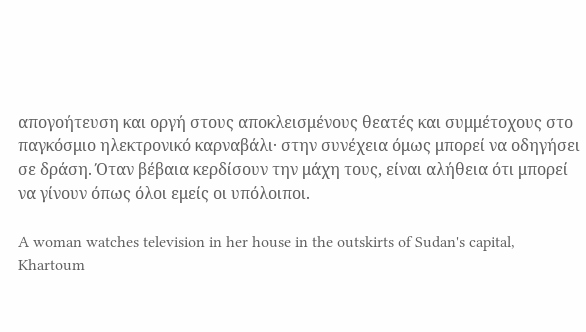απογοήτευση και οργή στους αποκλεισμένους θεατές και συμμέτοχους στο παγκόσμιο ηλεκτρονικό καρναβάλι· στην συνέχεια όμως μπορεί να οδηγήσει σε δράση. Όταν βέβαια κερδίσουν την μάχη τους, είναι αλήθεια ότι μπορεί να γίνουν όπως όλοι εμείς οι υπόλοιποι.

A woman watches television in her house in the outskirts of Sudan's capital, Khartoum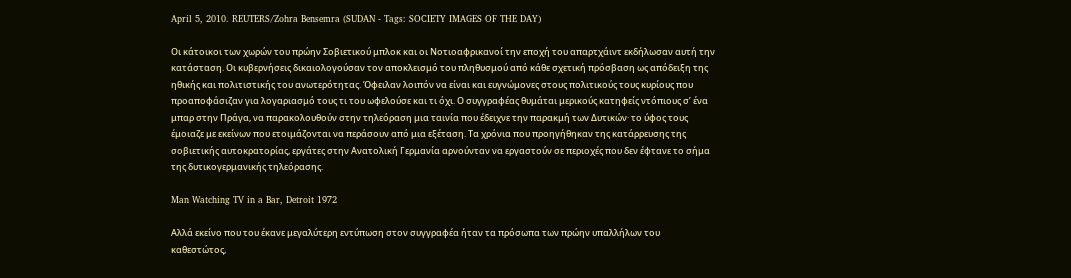April 5, 2010. REUTERS/Zohra Bensemra (SUDAN - Tags: SOCIETY IMAGES OF THE DAY)

Οι κάτοικοι των χωρών του πρώην Σοβιετικού μπλοκ και οι Νοτιοαφρικανοί την εποχή του απαρτχάιντ εκδήλωσαν αυτή την κατάσταση. Οι κυβερνήσεις δικαιολογούσαν τον αποκλεισμό του πληθυσμού από κάθε σχετική πρόσβαση ως απόδειξη της ηθικής και πολιτιστικής του ανωτερότητας. Όφειλαν λοιπόν να είναι και ευγνώμονες στους πολιτικούς τους κυρίους που προαποφάσιζαν για λογαριασμό τους τι του ωφελούσε και τι όχι. Ο συγγραφέας θυμάται μερικούς κατηφείς ντόπιους σ’ ένα μπαρ στην Πράγα, να παρακολουθούν στην τηλεόραση μια ταινία που έδειχνε την παρακμή των Δυτικών· το ύφος τους έμοιαζε με εκείνων που ετοιμάζονται να περάσουν από μια εξέταση. Τα χρόνια που προηγήθηκαν της κατάρρευσης της σοβιετικής αυτοκρατορίας, εργάτες στην Ανατολική Γερμανία αρνούνταν να εργαστούν σε περιοχές που δεν έφτανε το σήμα της δυτικογερμανικής τηλεόρασης.

Man Watching TV in a Bar, Detroit 1972

Αλλά εκείνο που του έκανε μεγαλύτερη εντύπωση στον συγγραφέα ήταν τα πρόσωπα των πρώην υπαλλήλων του καθεστώτος,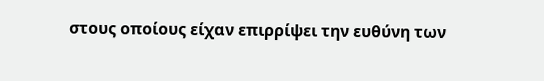στους οποίους είχαν επιρρίψει την ευθύνη των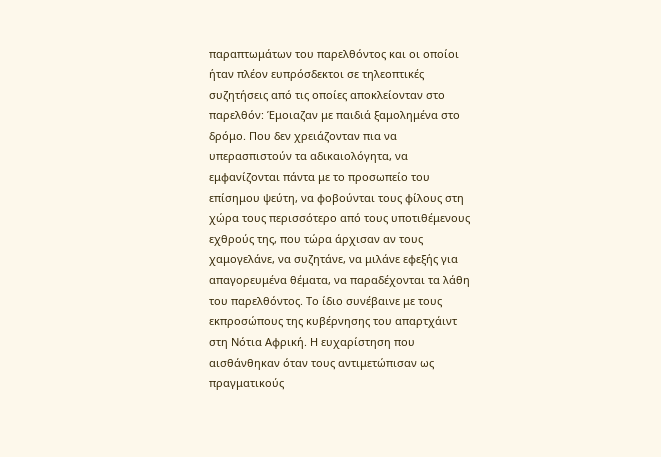παραπτωμάτων του παρελθόντος και οι οποίοι ήταν πλέον ευπρόσδεκτοι σε τηλεοπτικές συζητήσεις από τις οποίες αποκλείονταν στο παρελθόν: Έμοιαζαν με παιδιά ξαμολημένα στο δρόμο. Που δεν χρειάζονταν πια να υπερασπιστούν τα αδικαιολόγητα, να εμφανίζονται πάντα με το προσωπείο του επίσημου ψεύτη, να φοβούνται τους φίλους στη χώρα τους περισσότερο από τους υποτιθέμενους εχθρούς της, που τώρα άρχισαν αν τους χαμογελάνε, να συζητάνε, να μιλάνε εφεξής για απαγορευμένα θέματα, να παραδέχονται τα λάθη του παρελθόντος. Το ίδιο συνέβαινε με τους εκπροσώπους της κυβέρνησης του απαρτχάιντ στη Νότια Αφρική. Η ευχαρίστηση που αισθάνθηκαν όταν τους αντιμετώπισαν ως πραγματικούς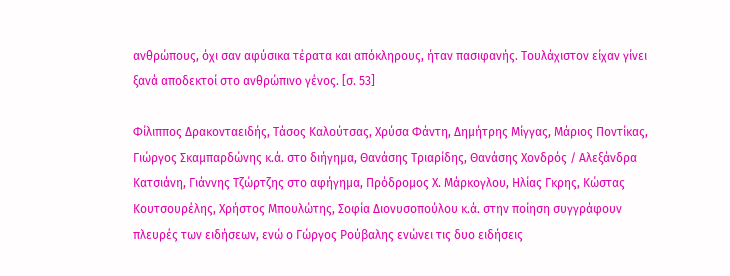ανθρώπους, όχι σαν αφύσικα τέρατα και απόκληρους, ήταν πασιφανής. Τουλάχιστον είχαν γίνει ξανά αποδεκτοί στο ανθρώπινο γένος. [σ. 53]

Φίλιππος Δρακονταειδής, Τάσος Καλούτσας, Χρύσα Φάντη, Δημήτρης Μίγγας, Μάριος Ποντίκας, Γιώργος Σκαμπαρδώνης κ.ά. στο διήγημα, Θανάσης Τριαρίδης, Θανάσης Χονδρός / Αλεξάνδρα Κατσιάνη, Γιάννης Τζώρτζης στο αφήγημα, Πρόδρομος Χ. Μάρκογλου, Ηλίας Γκρης, Κώστας Κουτσουρέλης, Χρήστος Μπουλώτης, Σοφία Διονυσοπούλου κ.ά. στην ποίηση συγγράφουν πλευρές των ειδήσεων, ενώ ο Γώργος Ρούβαλης ενώνει τις δυο ειδήσεις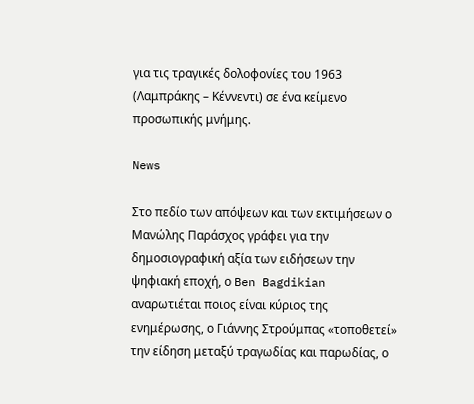για τις τραγικές δολοφονίες του 1963 (Λαμπράκης – Κέννεντι) σε ένα κείμενο προσωπικής μνήμης.

News

Στο πεδίο των απόψεων και των εκτιμήσεων ο Μανώλης Παράσχος γράφει για την δημοσιογραφική αξία των ειδήσεων την ψηφιακή εποχή, ο Ben Bagdikian αναρωτιέται ποιος είναι κύριος της ενημέρωσης, ο Γιάννης Στρούμπας «τοποθετεί» την είδηση μεταξύ τραγωδίας και παρωδίας, ο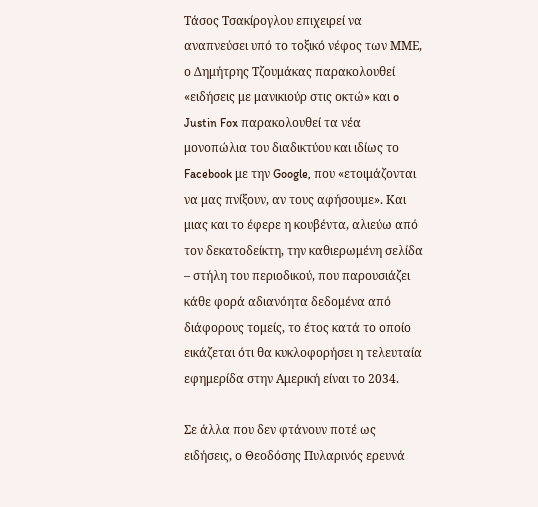Τάσος Τσακίρογλου επιχειρεί να αναπνεύσει υπό το τοξικό νέφος των ΜΜΕ, ο Δημήτρης Τζουμάκας παρακολουθεί «ειδήσεις με μανικιούρ στις οκτώ» και o Justin Fox παρακολουθεί τα νέα μονοπώλια του διαδικτύου και ιδίως το Facebook με την Google, που «ετοιμάζονται να μας πνίξουν, αν τους αφήσουμε». Και μιας και το έφερε η κουβέντα, αλιεύω από τον δεκατοδείκτη, την καθιερωμένη σελίδα – στήλη του περιοδικού, που παρουσιάζει κάθε φορά αδιανόητα δεδομένα από διάφορους τομείς, το έτος κατά το οποίο εικάζεται ότι θα κυκλοφορήσει η τελευταία εφημερίδα στην Αμερική είναι το 2034.

Σε άλλα που δεν φτάνουν ποτέ ως ειδήσεις, ο Θεοδόσης Πυλαρινός ερευνά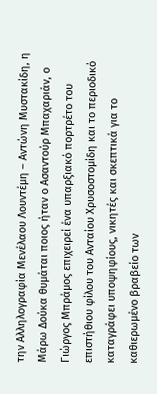την Αλληλογραφία Μενέλαου Λουντέμη – Αντώνη Μυστακίδη, η Μάρω Δούκα θυμάται ποιος ήταν ο Ασαντούρ Μπαχαριάν, ο Γιώργος Μπράμος επιχειρεί ένα υπαρξιακό πορτρέτο του επιστήθιου φίλου του Ανταίου Χρυσοστομίδη και το περιοδικό καταγράφει υποψηφίους, νικητές και σκεπτικά για το καθιερωμένο βραβείο των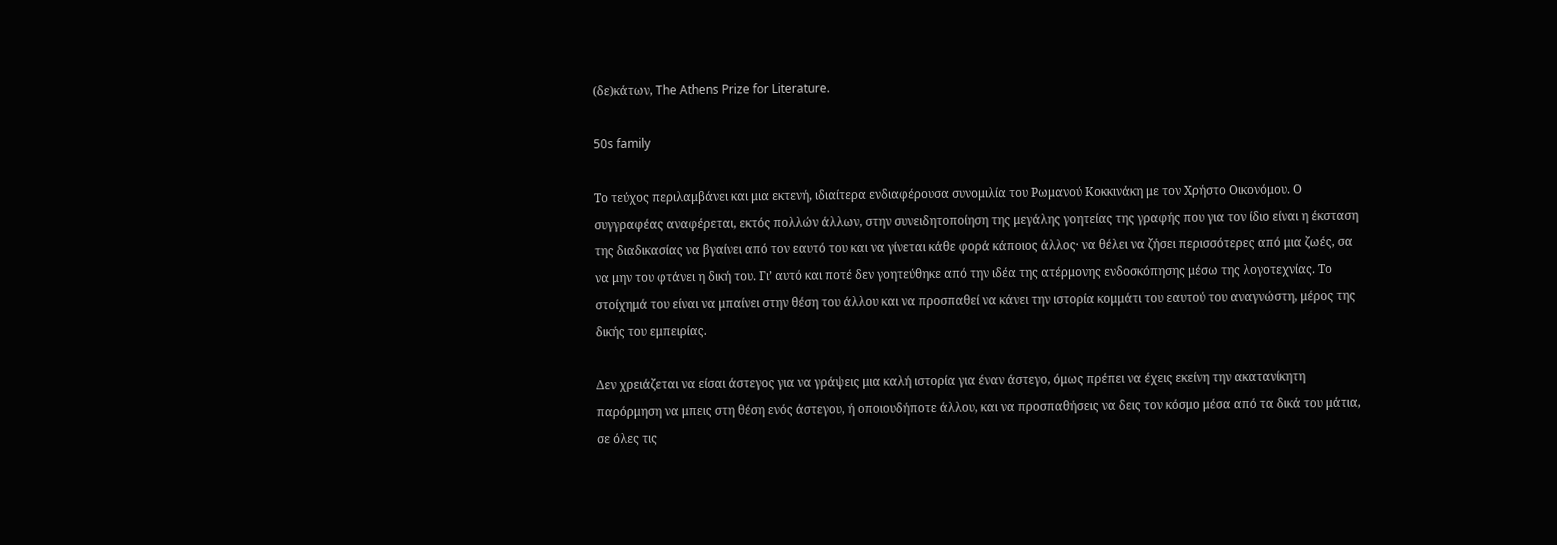(δε)κάτων, The Athens Prize for Literature.

50s family

Το τεύχος περιλαμβάνει και μια εκτενή, ιδιαίτερα ενδιαφέρουσα συνομιλία του Ρωμανού Κοκκινάκη με τον Χρήστο Οικονόμου. Ο συγγραφέας αναφέρεται, εκτός πολλών άλλων, στην συνειδητοποίηση της μεγάλης γοητείας της γραφής που για τον ίδιο είναι η έκσταση της διαδικασίας να βγαίνει από τον εαυτό του και να γίνεται κάθε φορά κάποιος άλλος· να θέλει να ζήσει περισσότερες από μια ζωές, σα να μην του φτάνει η δική του. Γι’ αυτό και ποτέ δεν γοητεύθηκε από την ιδέα της ατέρμονης ενδοσκόπησης μέσω της λογοτεχνίας. Το στοίχημά του είναι να μπαίνει στην θέση του άλλου και να προσπαθεί να κάνει την ιστορία κομμάτι του εαυτού του αναγνώστη, μέρος της δικής του εμπειρίας.

Δεν χρειάζεται να είσαι άστεγος για να γράψεις μια καλή ιστορία για έναν άστεγο, όμως πρέπει να έχεις εκείνη την ακατανίκητη παρόρμηση να μπεις στη θέση ενός άστεγου, ή οποιουδήποτε άλλου, και να προσπαθήσεις να δεις τον κόσμο μέσα από τα δικά του μάτια, σε όλες τις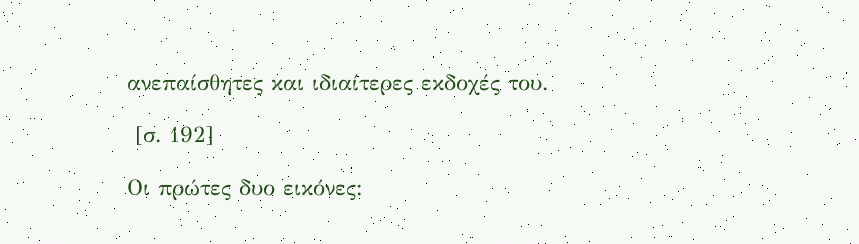ανεπαίσθητες και ιδιαίτερες εκδοχές του.

 [σ. 192]

Οι πρώτες δυο εικόνες: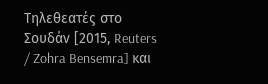Τηλεθεατές στο Σουδάν [2015, Reuters / Zohra Bensemra] και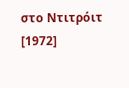στο Ντιτρόιτ [1972]